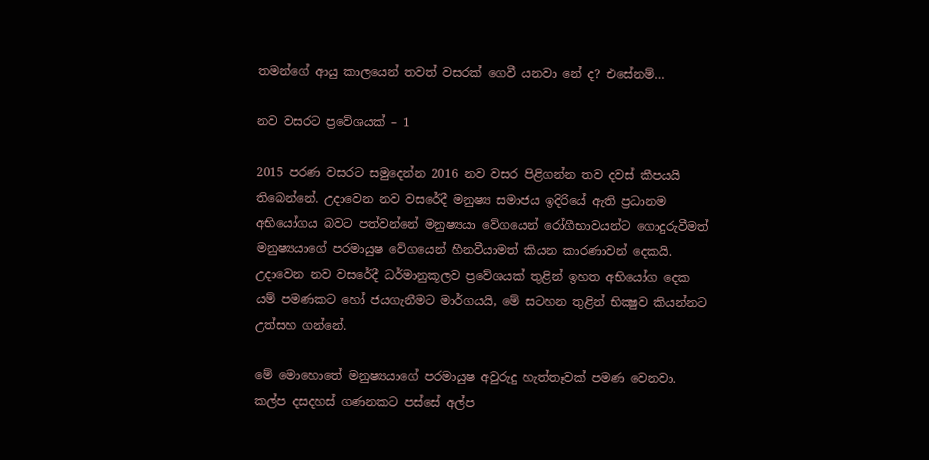තමන්ගේ ආයු කාලයෙන් තවත් වසරක්‌ ගෙවී යනවා නේ ද? එසේනම්…

නව වසරට ප්‍රවේශයක් – 1

2015 පරණ වසරට සමුදෙන්න 2016 නව වසර පිළිගන්න තව දවස්‌ කීපයයි තිබෙන්නේ. උදාවෙන නව වසරේදී මනුෂ්‍ය සමාජය ඉදිරියේ ඇති ප්‍රධානම අභියෝගය බවට පත්වන්නේ මනුෂ්‍යයා වේගයෙන් රෝගීභාවයන්ට ගොදුරුවීමත් මනුෂ්‍යයාගේ පරමායුෂ වේගයෙන් හීනවීයාමත් කියන කාරණාවන් දෙකයි. උදාවෙන නව වසරේදී ධර්මානුකූලව ප්‍රවේශයක්‌ තුළින් ඉහත අභියෝග දෙක යම් පමණකට හෝ ජයගැනීමට මාර්ගයයි, මේ සටහන තුළින් භික්‍ෂුව කියන්නට උත්සහ ගන්නේ.

මේ මොහොතේ මනුෂ්‍යයාගේ පරමායුෂ අවුරුදු හැත්තෑවක්‌ පමණ වෙනවා. කල්ප දසදහස්‌ ගණනකට පස්‌සේ අල්ප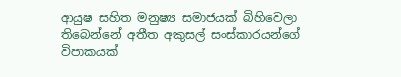ආයුෂ සහිත මනුෂ්‍ය සමාජයක්‌ බිහිවෙලා තිබෙන්නේ අතීත අකුසල් සංස්‌කාරයන්ගේ විපාකයක්‌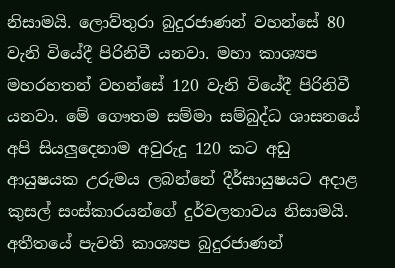නිසාමයි. ලොව්තුරා බුදුරජාණන් වහන්සේ 80 වැනි වියේදී පිරිනිවී යනවා. මහා කාශ්‍යප මහරහතන් වහන්සේ 120 වැනි වියේදී පිරිනිවී යනවා. මේ ගෞතම සම්මා සම්බුද්ධ ශාසනයේ අපි සියලුදෙනාම අවුරුදු 120 කට අඩු ආයුෂයක උරුමය ලබන්නේ දීර්ඝායුෂයට අදාළ කුසල් සංස්‌කාරයන්ගේ දුර්වලතාවය නිසාමයි. අතීතයේ පැවති කාශ්‍යප බුදුරජාණන්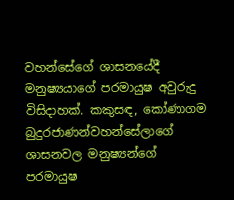වහන්සේගේ ශාසනයේදී මනුෂ්‍යයාගේ පරමායුෂ අවුරුදු විසිදාහක්‌. කකුසඳ, කෝණාගම බුදුරජාණන්වහන්සේලාගේ ශාසනවල මනුෂ්‍යන්ගේ පරමායුෂ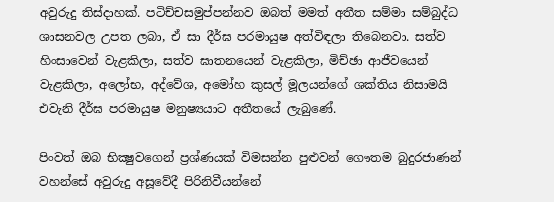අවුරුදු තිස්‌දාහක්‌. පටිච්චසමුප්පන්නව ඔබත් මමත් අතීත සම්මා සම්බුද්ධ ශාසනවල උපත ලබා, ඒ සා දීර්ඝ පරමායුෂ අත්විඳලා තිබෙනවා. සත්ව හිංසාවෙන් වැළකිලා, සත්ව ඝාතනයෙන් වැළකිලා, මිච්ඡා ආජීවයෙන් වැළකිලා, අලෝභ, අද්වේශ, අමෝහ කුසල් මූලයන්ගේ ශක්‌තිය නිසාමයි එවැනි දීර්ඝ පරමායුෂ මනුෂ්‍යයාට අතීතයේ ලැබුණේ.

පිංවත් ඔබ භික්‍ෂුවගෙන් ප්‍රශ්ණයක්‌ විමසන්න පුළුවන් ගෞතම බුදුරජාණන් වහන්සේ අවුරුදු අසූවේදී පිරිනිවීයන්නේ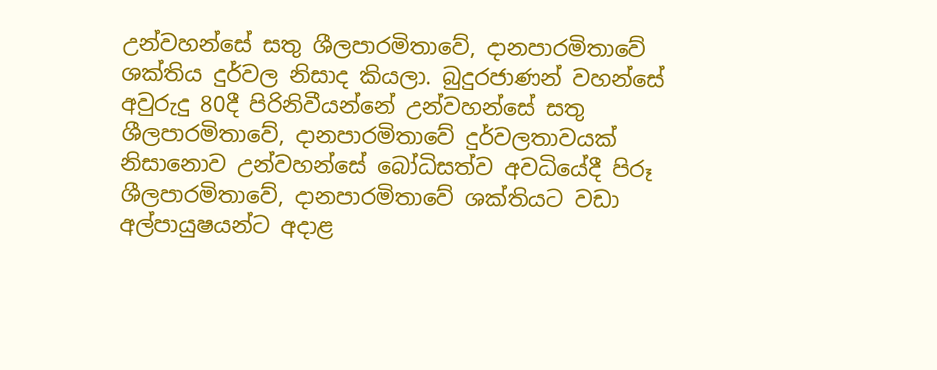උන්වහන්සේ සතු ශීලපාරමිතාවේ, දානපාරමිතාවේ ශක්‌තිය දුර්වල නිසාද කියලා. බුදුරජාණන් වහන්සේ අවුරුදු 80දී පිරිනිවීයන්නේ උන්වහන්සේ සතු ශීලපාරමිතාවේ, දානපාරමිතාවේ දුර්වලතාවයක්‌ නිසානොව උන්වහන්සේ බෝධිසත්ව අවධියේදී පිරූ ශීලපාරමිතාවේ, දානපාරමිතාවේ ශක්‌තියට වඩා අල්පායුෂයන්ට අදාළ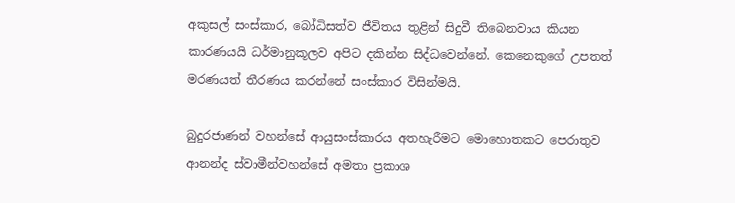අකුසල් සංස්‌කාර, බෝධිසත්ව ජීවිතය තුළින් සිදුවී තිබෙනවාය කියන කාරණයයි ධර්මානුකූලව අපිට දකින්න සිද්ධවෙන්නේ. කෙනෙකුගේ උපතත් මරණයත් තීරණය කරන්නේ සංස්‌කාර විසින්මයි.

බුදුරජාණන් වහන්සේ ආයුසංස්‌කාරය අතහැරීමට මොහොතකට පෙරාතුව ආනන්ද ස්‌වාමීන්වහන්සේ අමතා ප්‍රකාශ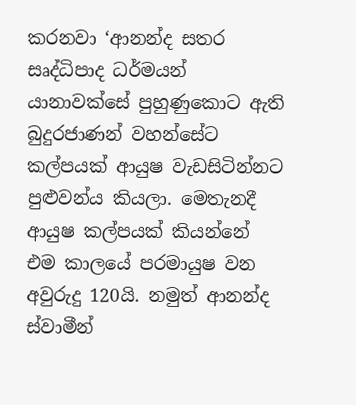කරනවා ‘ආනන්ද සතර සෘද්ධිපාද ධර්මයන් යානාවක්‌සේ පුහුණුකොට ඇති බුදුරජාණන් වහන්සේට කල්පයක්‌ ආයුෂ වැඩසිටින්නට පුළුවන්ය කියලා. මෙතැනදී ආයුෂ කල්පයක්‌ කියන්නේ එම කාලයේ පරමායුෂ වන අවුරුදු 120යි. නමුත් ආනන්ද ස්‌වාමීන්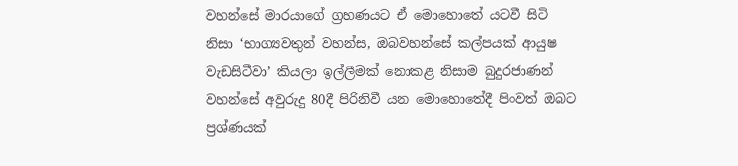වහන්සේ මාරයාගේ ග්‍රහණයට ඒ මොහොතේ යටවී සිටි නිසා ‘භාග්‍යවතුන් වහන්ස, ඔබවහන්සේ කල්පයක්‌ ආයුෂ වැඩසිටීවා’ කියලා ඉල්ලීමක්‌ නොකළ නිසාම බුදුරජාණන් වහන්සේ අවුරුදු 80දී පිරිනිවී යන මොහොතේදී පිංවත් ඔබට ප්‍රශ්ණයක්‌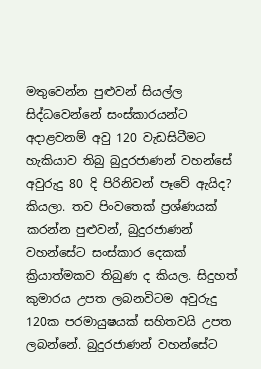මතුවෙන්න පුළුවන් සියල්ල සිද්ධවෙන්නේ සංස්‌කාරයන්ට අදාළවනම් අවු 120 වැඩසිටීමට හැකියාව තිබු බුදුරජාණන් වහන්සේ අවුරුදු 80 දි පිරිනිවන් පෑවේ ඇයිද? කියලා. තව පිංවතෙක්‌ ප්‍රශ්ණයක්‌ කරන්න පුළුවන්, බුදුරජාණන් වහන්සේට සංස්‌කාර දෙකක්‌ ක්‍රියාත්මකව තිබුණ ද කියල. සිදුහත් කුමාරය උපත ලබනවිටම අවුරුදු 120ක පරමායුෂයක්‌ සහිතවයි උපත ලබන්නේ. බුදුරජාණන් වහන්සේට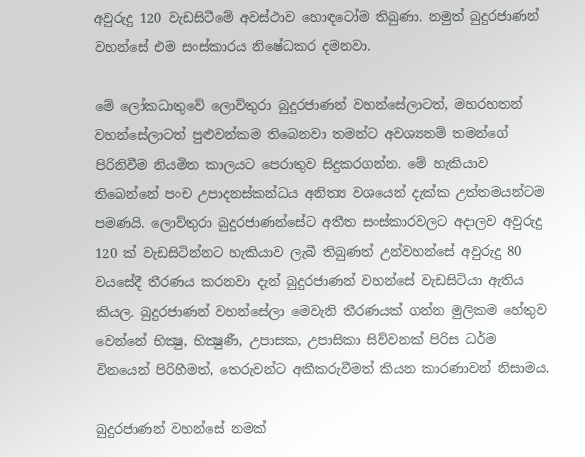අවුරුදු 120 වැඩසිටීමේ අවස්‌ථාව හොඳටෝම තිබුණා. නමුත් බුදුරජාණන් වහන්සේ එම සංස්‌කාරය නිෂේධකර දමනවා.

මේ ලෝකධාතුවේ ලොව්තුරා බුදුරජාණන් වහන්සේලාටත්, මහරහතන් වහන්සේලාටත් පුළුවන්කම තිබෙනවා තමන්ට අවශ්‍යනම් තමන්ගේ පිරිනිවීම නියමිත කාලයට පෙරාතුව සිදුකරගන්න. මේ හැකියාව තිබෙන්නේ පංච උපාදනස්‌කන්ධය අනිත්‍ය වශයෙන් දැක්‌ක උත්තමයන්ටම පමණයි. ලොව්තුරා බුදුරජාණන්සේට අතීත සංස්‌කාරවලට අදාලව අවුරුදු 120 ක්‌ වැඩසිටින්නට හැකියාව ලැබී තිබුණත් උන්වහන්සේ අවුරුදු 80 වයසේදී තීරණය කරනවා දැන් බුදුරජාණන් වහන්සේ වැඩසිටියා ඇතිය කියල. බුදුරජාණන් වහන්සේලා මෙවැනි තීරණයක්‌ ගන්න මුලිකම හේතුව වෙන්නේ භික්‍ෂු, භික්‍ෂුණී, උපාසක, උපාසිකා සිව්වනක්‌ පිරිස ධර්ම විනයෙන් පිරිහීමත්, තෙරුවන්ට අකීකරුවීමත් කියන කාරණාවන් නිසාමය.

බුදුරජාණන් වහන්සේ නමක්‌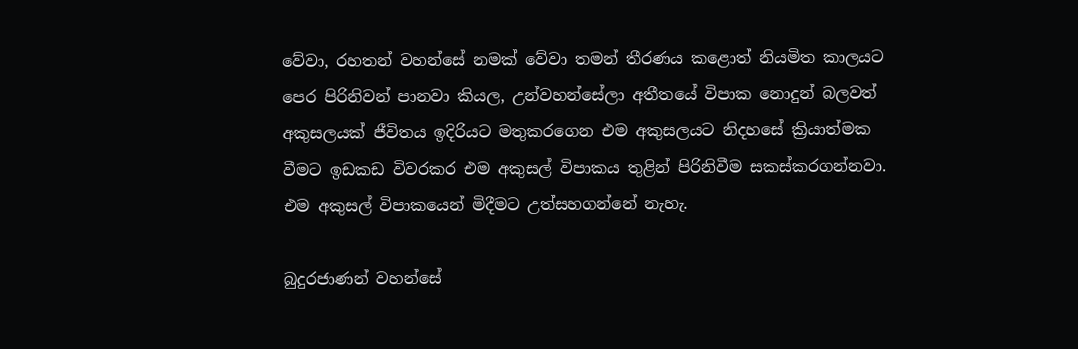වේවා, රහතන් වහන්සේ නමක්‌ වේවා තමන් තීරණය කළොත් නියමිත කාලයට පෙර පිරිනිවන් පානවා කියල, උන්වහන්සේලා අතීතයේ විපාක නොදුන් බලවත් අකුසලයක්‌ ජීවිතය ඉදිරියට මතුකරගෙන එම අකුසලයට නිදහසේ ක්‍රියාත්මක වීමට ඉඩකඩ විවරකර එම අකුසල් විපාකය තුළින් පිරිනිවීම සකස්‌කරගන්නවා. එම අකුසල් විපාකයෙන් මිදීමට උත්සහගන්නේ නැහැ.

බුදුරජාණන් වහන්සේ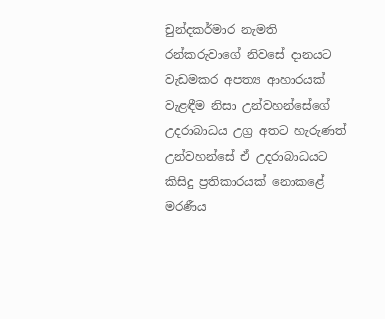චුන්දකර්මාර නැමති රන්කරුවාගේ නිවසේ දානයට වැඩමකර අපත්‍ය ආහාරයක්‌ වැළඳීම නිසා උන්වහන්සේගේ උදරාබාධය උග්‍ර අතට හැරුණත් උන්වහන්සේ ඒ උදරාබාධයට කිසිදු ප්‍රතිකාරයක්‌ නොකළේ මරණීය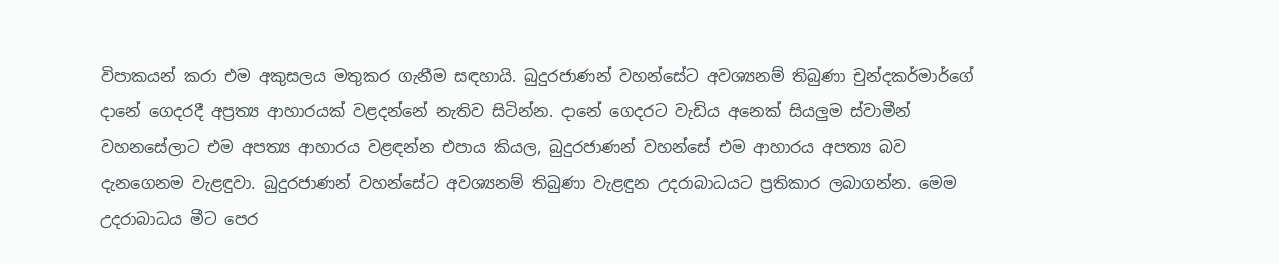විපාකයන් කරා එම අකුසලය මතුකර ගැනීම සඳහායි. බුදුරජාණන් වහන්සේට අවශ්‍යනම් තිබුණා චුන්දකර්මාර්ගේ දානේ ගෙදරදී අප්‍රත්‍ය ආහාරයක්‌ වළදන්නේ නැතිව සිටින්න. දානේ ගෙදරට වැඩිය අනෙක්‌ සියලුම ස්‌වාමීන් වහනසේලාට එම අපත්‍ය ආහාරය වළඳන්න එපාය කියල, බුදුරජාණන් වහන්සේ එම ආහාරය අපත්‍ය බව දැනගෙනම වැළඳුවා. බුදුරජාණන් වහන්සේට අවශ්‍යනම් තිබුණා වැළඳුන උදරාබාධයට ප්‍රතිකාර ලබාගන්න. මෙම උදරාබාධය මීට පෙර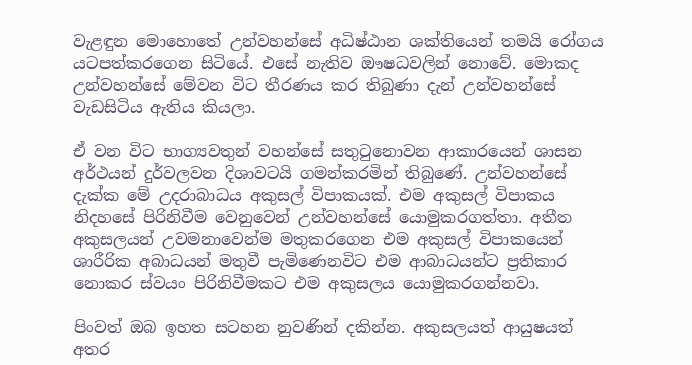වැළඳුන මොහොතේ උන්වහන්සේ අධිෂ්ඨාන ශක්‌තියෙන් තමයි රෝගය යටපත්කරගෙන සිටියේ. එසේ නැතිව ඖෂධවලින් නොවේ. මොකද උන්වහන්සේ මේවන විට තීරණය කර තිබුණා දැන් උන්වහන්සේ වැඩසිටිය ඇතිය කියලා.

ඒ වන විට භාග්‍යවතුන් වහන්සේ සතුටුනොවන ආකාරයෙන් ශාසන අර්ථයන් දුර්වලවන දිශාවටයි ගමන්කරමින් තිබුණේ. උන්වහන්සේ දැක්‌ක මේ උදරාබාධය අකුසල් විපාකයක්‌. එම අකුසල් විපාකය නිදහසේ පිරිනිවීම වෙනුවෙන් උන්වහන්සේ යොමුකරගත්තා. අතීත අකුසලයන් උවමනාවෙන්ම මතුකරගෙන එම අකුසල් විපාකයෙන් ශාරීරික අබාධයන් මතුවී පැමිණෙනවිට එම ආබාධයන්ට ප්‍රතිකාර නොකර ස්‌වයං පිරිනිවීමකට එම අකුසලය යොමුකරගන්නවා.

පිංවත් ඔබ ඉහත සටහන නුවණින් දකින්න. අකුසලයත් ආයුෂයත් අතර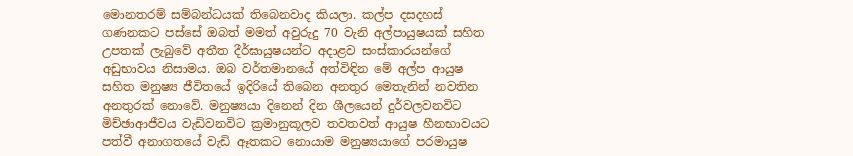මොනතරම් සම්බන්ධයක්‌ තිබෙනවාද කියලා. කල්ප දසදහස්‌ ගණනකට පස්‌සේ ඔබත් මමත් අවුරුදු 70 වැනි අල්පායුෂයක්‌ සහිත උපතක්‌ ලැබුවේ අතීත දීර්ඝායුෂයන්ට අදාළව සංස්‌කාරයන්ගේ අඩුභාවය නිසාමය. ඔබ වර්තමානයේ අත්විඳින මේ අල්ප ආයුෂ සහිත මනුෂ්‍ය ජීවිතයේ ඉදිරියේ තිබෙන අනතුර මෙතැනින් නවතින අනතුරක්‌ නොවේ. මනුෂ්‍යයා දිනෙන් දින ශීලයෙන් දුර්වලවනවිට මිච්ඡාආජීවය වැඩිවනවිට ක්‍රමානුකූලව තවතවත් ආයුෂ හීනභාවයට පත්වී අනාගතයේ වැඩි ඈතකට නොයාම මනුෂ්‍යයාගේ පරමායුෂ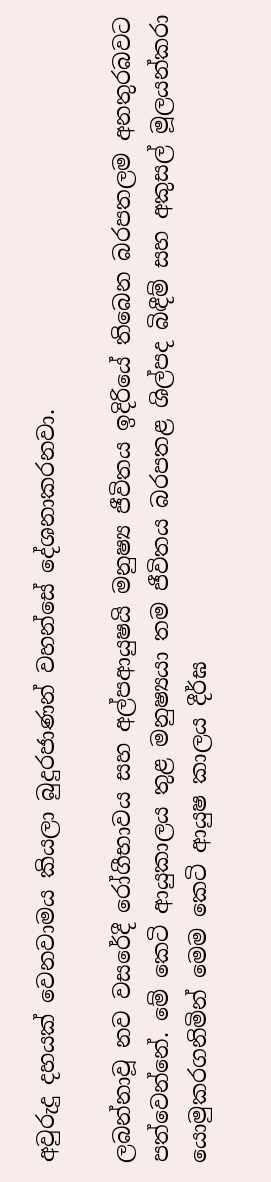අවුරුදු දහයක්‌ වෙනවාමය කියලා බුදුරජාණන් වහන්සේ දේශනාකරනවා.

ලබන්නාවූ නව වසරේදී රෝගීභාවය සහ අල්පආයුෂයි මනුෂ්‍ය ජීවිතය ඉදිරියේ තිබෙන බරපතලම අනතුරබවට පත්වෙන්නේ. මේ කෙටි ආයුකාලය තුළ මනුෂ්‍යයා තම ජීවිතය බරපතළ ශිල්පද බිඳීම් සහ අකුසල් මූලයන්කරා යොමුකරගනිමින් මෙම කෙටි ආයුෂ කාලය දීර්ඝ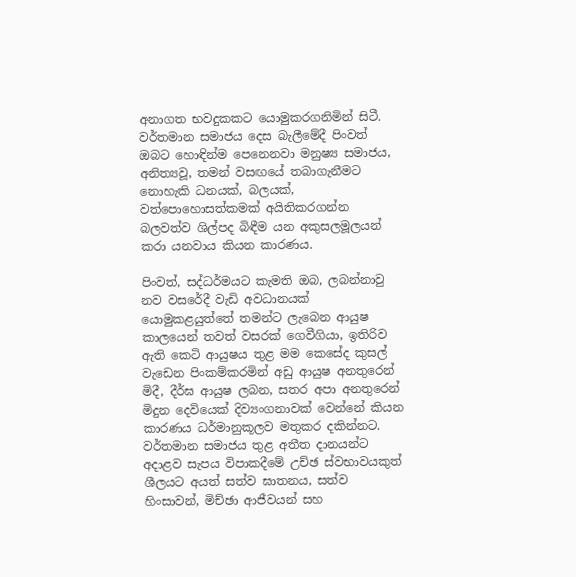අනාගත භවදුකකට යොමුකරගනිමින් සිටී. වර්තමාන සමාජය දෙස බැලීමේදී පිංවත් ඔබට හොඳින්ම පෙනෙනවා මනුෂ්‍ය සමාජය, අනිත්‍යවූ, තමන් වසඟයේ තබාගැනීමට නොහැකි ධනයක්‌, බලයක්‌, වත්පොහොසත්කමක්‌ අයිතිකරගන්න බලවත්ව ශිල්පද බිඳීම යන අකුසලමූලයන් කරා යනවාය කියන කාරණය.

පිංවත්, සද්ධර්මයට කැමති ඔබ, ලබන්නාවු නව වසරේදී වැඩි අවධානයක්‌ යොමුකළයුත්තේ තමන්ට ලැබෙන ආයුෂ කාලයෙන් තවත් වසරක්‌ ගෙවීගියා, ඉතිරිව ඇති කෙටි ආයුෂය තුළ මම කෙසේද කුසල් වැඩෙන පිංකම්කරමින් අඩු ආයුෂ අනතුරෙන් මිදී, දීර්ඝ ආයුෂ ලබන, සතර අපා අනතුරෙන් මිදුන දෙවියෙක්‌ දිව්‍යංගනාවක්‌ වෙන්නේ කියන කාරණය ධර්මානුකූලව මතුකර දකින්නට. වර්තමාන සමාජය තුළ අතීත දානයන්ට අදාළව සැපය විපාකදීමේ උච්ඡ ස්‌වභාවයකුත් ශීලයට අයත් සත්ව ඝාතනය, සත්ව හිංසාවන්, මිච්ඡා ආජීවයන් සහ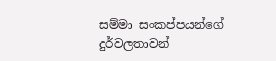සම්මා සංකප්පයන්ගේ දුර්වලතාවන්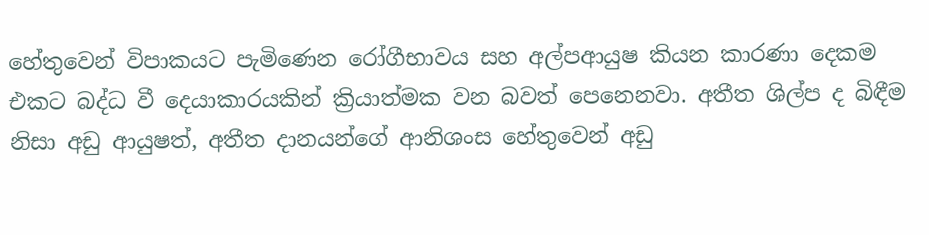හේතුවෙන් විපාකයට පැමිණෙන රෝගීභාවය සහ අල්පආයුෂ කියන කාරණා දෙකම එකට බද්ධ වී දෙයාකාරයකින් ක්‍රියාත්මක වන බවත් පෙනෙනවා. අතීත ශිල්ප ද බිඳීම නිසා අඩු ආයුෂත්, අතීත දානයන්ගේ ආනිශංස හේතුවෙන් අඩු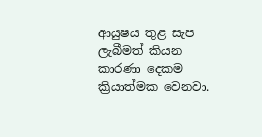ආයුෂය තුළ සැප ලැබීමත් කියන කාරණා දෙකම ක්‍රියාත්මක වෙනවා.